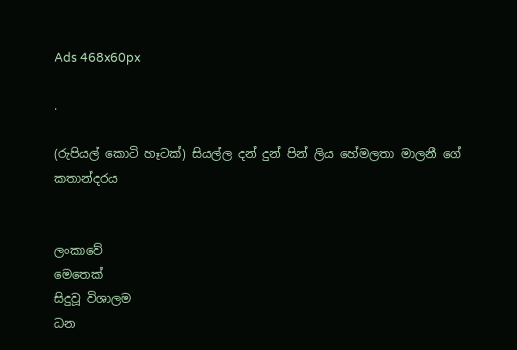Ads 468x60px

.

(රුපියල් කොටි හෑටක්) සියල්ල දන් දුන් පින් ලිය හේමලතා මාලනී ගේ කතාන්දරය


ලංකාවේ
මෙතෙක්
සිදුවූ විශාලම
ධන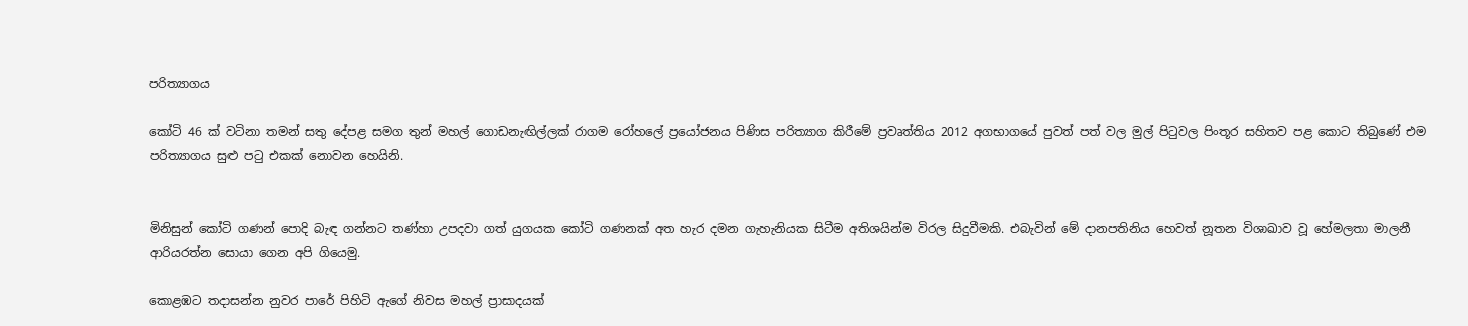පරිත්‍යාගය

කෝටි 46 ක්‌ වටිනා තමන් සතු දේපළ සමග තුන් මහල් ගොඩනැඟිල්ලක්‌ රාගම රෝහලේ ප්‍රයෝජනය පිණිස පරිත්‍යාග කිරීමේ ප්‍රවෘත්තිය 2012 අගභාගයේ පුවත් පත් වල මුල් පිටුවල පිංතූර සහිතව පළ කොට තිබුණේ එම පරිත්‍යාගය සුළු පටු එකක්‌ නොවන හෙයිනි.


මිනිසුන් කෝටි ගණන් පොදි බැඳ ගන්නට තණ්‌හා උපදවා ගත් යුගයක කෝටි ගණනක්‌ අත හැර දමන ගැහැනියක සිටීම අතිශයින්ම විරල සිදුවීමකි. එබැවින් මේ දානපතිනිය හෙවත් නූතන විශාඛාව වූ හේමලතා මාලනී ආරියරත්න සොයා ගෙන අපි ගියෙමු.

කොළඹට තදාසන්න නුවර පාරේ පිහිටි ඇගේ නිවස මහල් ප්‍රාසාදයක්‌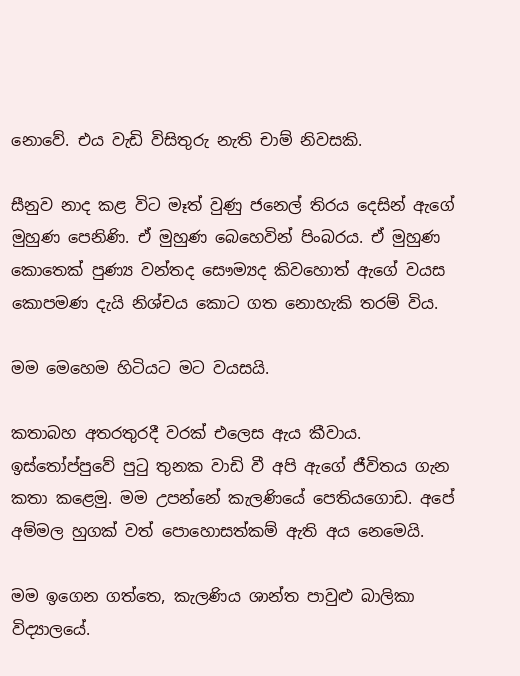නොවේ. එය වැඩි විසිතුරු නැති චාම් නිවසකි.

සීනුව නාද කළ විට මෑත් වුණු ජනෙල් තිරය දෙසින් ඇගේ මුහුණ පෙනිණි. ඒ මුහුණ බෙහෙවින් පිංබරය. ඒ මුහුණ කොතෙක්‌ පුණ්‍ය වන්තද සෞම්‍යද කිවහොත් ඇගේ වයස කොපමණ දැයි නිශ්චය කොට ගත නොහැකි තරම් විය.

මම මෙහෙම හිටියට මට වයසයි.

කතාබහ අතරතුරදී වරක්‌ එලෙස ඇය කීවාය. ඉස්‌තෝප්පුවේ පුටු තුනක වාඩි වී අපි ඇගේ ජීවිතය ගැන කතා කළෙමු. මම උපන්නේ කැලණියේ පෙතියගොඩ. අපේ අම්මල හුගක්‌ වත් පොහොසත්කම් ඇති අය නෙමෙයි.

මම ඉගෙන ගත්තෙ, කැලණිය ශාන්ත පාවුළු බාලිකා විද්‍යාලයේ.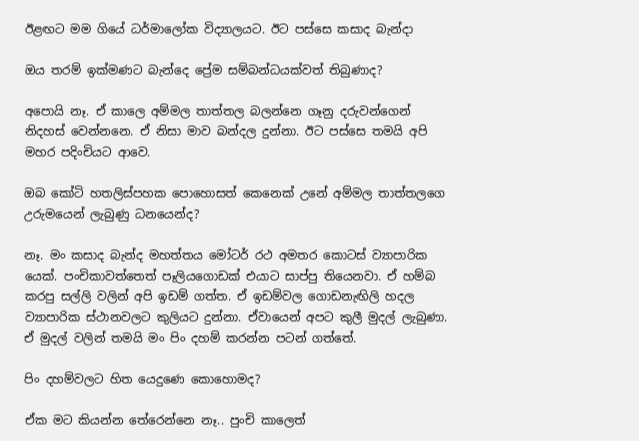ඊළඟට මම ගියේ ධර්මාලෝක විද්‍යාලයට. ඊට පස්‌සෙ කසාද බැන්දා

ඔය තරම් ඉක්‌මණට බැන්දෙ ප්‍රේම සම්බන්ධයක්‌වත් තිබුණාද?

අපොයි නෑ. ඒ කාලෙ අම්මල තාත්තල බලන්නෙ ගෑනු දරුවන්ගෙන් නිදහස්‌ වෙන්නනෙ. ඒ නිසා මාව බන්දල දුන්නා. ඊට පස්‌සෙ තමයි අපි මහර පදිංචියට ආවෙ.

ඔබ කෝටි හතලිස්‌පහක පොහොසත් කෙනෙක්‌ උනේ අම්මල තාත්තලගෙ උරුමයෙන් ලැබුණු ධනයෙන්ද?

නෑ. මං කසාද බැන්ද මහත්තය මෝටර් රථ අමතර කොටස්‌ ව්‍යාපාරික යෙක්‌. පංචිකාවත්තෙත් පෑලියගොඩක්‌ එයාට සාප්පු තියෙනවා. ඒ හම්බ කරපු සල්ලි වලින් අපි ඉඩම් ගත්ත. ඒ ඉඩම්වල ගොඩනැඟිලි හදල ව්‍යාපාරික ස්‌ථානවලට කුලියට දුන්නා. ඒවායෙන් අපට කුලී මුදල් ලැබුණා. ඒ මුදල් වලින් තමයි මං පිං දහම් කරන්න පටන් ගත්තේ.

පිං දහම්වලට හිත යෙදුණෙ කොහොමද?

ඒක මට කියන්න තේරෙන්නෙ නෑ.. පුංචි කාලෙත්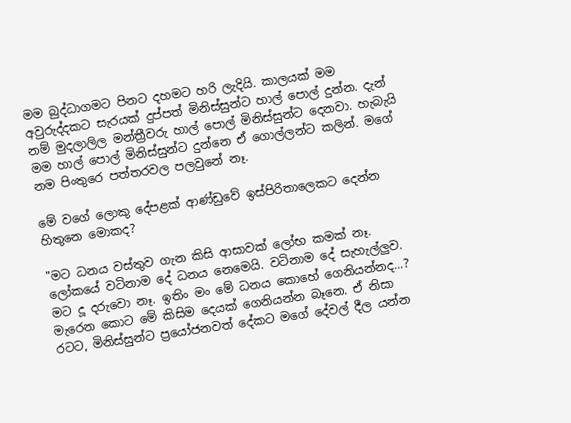මම බුද්ධාගමට පිනට දහමට හරි ලැදියි. කාලයක්‌ මම අවුරුද්දකට සැරයක්‌ දුප්පත් මිනිස්‌සුන්ට හාල් පොල් දුන්න. දැන් නම් මුදලාලිල මන්ත්‍රීවරු හාල් පොල් මිනිස්‌සුන්ට දෙනවා. හැබැයි මම හාල් පොල් මිනිස්‌සුන්ට දුන්නෙ ඒ ගොල්ලන්ට කලින්. මගේ නම පිංතුරෙ පත්තරවල පලවුනේ නෑ.

මේ වගේ ලොකු දේපළක්‌ ආණ්‌ඩුවේ ඉස්‌පිරිතාලෙකට දෙන්න හිතුනෙ මොකද?

"මට ධනය වස්‌තුව ගැන කිසි ආසාවක්‌ ලෝභ කමක්‌ නෑ. ලෝකයේ වටිනාම දේ ධනය නෙමෙයි. වටිනාම දේ සැහැල්ලුව. මට දූ දරුවො නෑ. ඉතිං මං මේ ධනය කොහේ ගෙනියන්නද...? මැරෙන කොට මේ කිසිම දෙයක්‌ ගෙනියන්න බෑනෙ. ඒ නිසා රටට, මිනිස්‌සුන්ට ප්‍රයෝජනවත් දේකට මගේ දේවල් දීල යන්න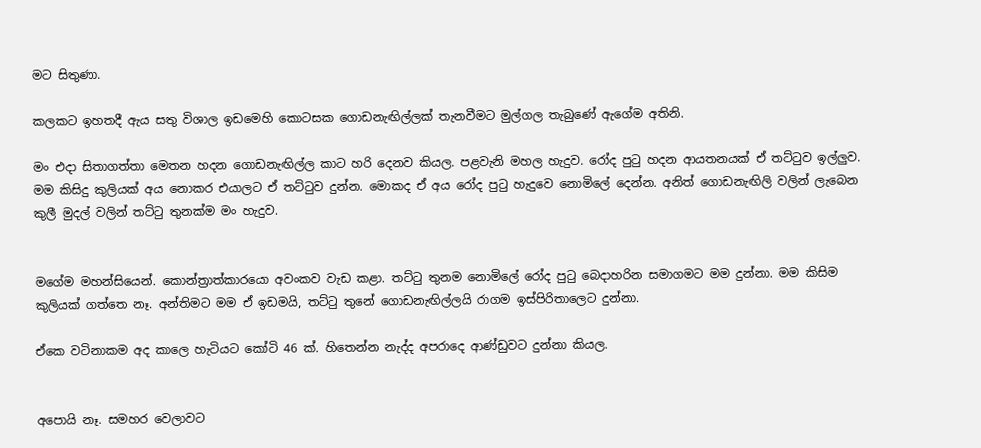මට සිතුණා.

කලකට ඉහතදී ඇය සතු විශාල ඉඩමෙහි කොටසක ගොඩනැඟිල්ලක්‌ තැනවීමට මුල්ගල තැබුණේ ඇගේම අතිනි.

මං එදා සිතාගත්තා මෙතන හදන ගොඩනැඟිල්ල කාට හරි දෙනව කියල. පළවැනි මහල හැදුව. රෝද පුටු හදන ආයතනයක්‌ ඒ තට්‌ටුව ඉල්ලුව. මම කිසිදු කුලියක්‌ අය නොකර එයාලට ඒ තට්‌ටුව දුන්න. මොකද ඒ අය රෝද පුටු හැදුවෙ නොමිලේ දෙන්න. අනිත් ගොඩනැඟිලි වලින් ලැබෙන කුලී මුදල් වලින් තට්‌ටු තුනක්‌ම මං හැදුව.


මගේම මහන්සියෙන්. කොන්ත්‍රාත්කාරයො අවංකව වැඩ කළා. තට්‌ටු තුනම නොමිලේ රෝද පුටු බෙදාහරින සමාගමට මම දුන්නා. මම කිසිම කුලියක්‌ ගත්තෙ නෑ. අන්තිමට මම ඒ ඉඩමයි, තට්‌ටු තුනේ ගොඩනැඟිල්ලයි රාගම ඉස්‌පිරිතාලෙට දුන්නා.

ඒකෙ වටිනාකම අද කාලෙ හැටියට කෝටි 46 ක්‌. හිතෙන්න නැද්ද අපරාදෙ ආණ්‌ඩුවට දුන්නා කියල.


අපොයි නෑ. සමහර වෙලාවට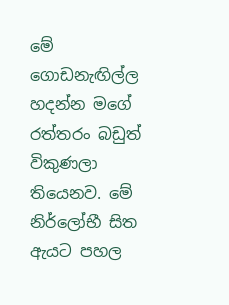මේ ගොඩනැඟිල්ල හදන්න මගේ රත්තරං බඩුත් විකුණලා තියෙනව. මේ නිර්ලෝභී සිත ඇයට පහල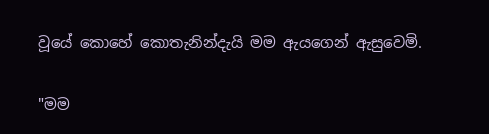වූයේ කොහේ කොතැනින්දැයි මම ඇයගෙන් ඇසුවෙමි.

"මම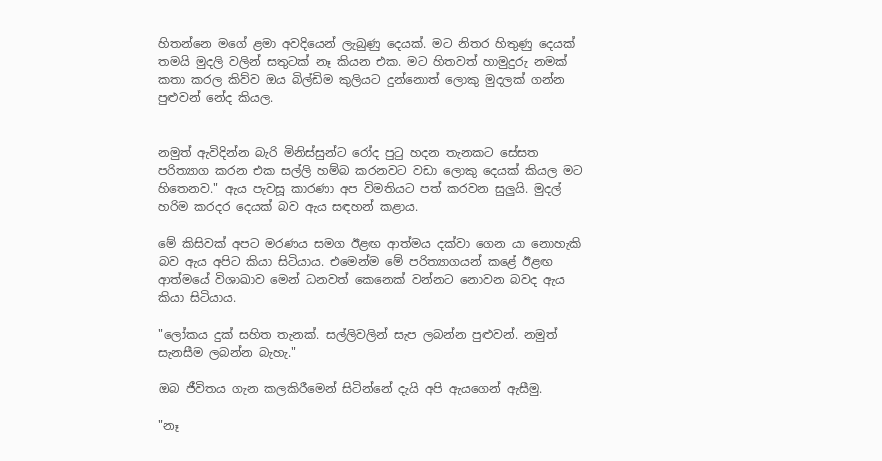හිතන්නෙ මගේ ළමා අවදියෙන් ලැබුණු දෙයක්‌. මට නිතර හිතුණු දෙයක්‌ තමයි මුදලි වලින් සතුටක්‌ නෑ කියන එක. මට හිතවත් හාමුදුරු නමක්‌ කතා කරල කිව්ව ඔය බිල්ඩිම කුලියට දුන්නොත් ලොකු මුදලක්‌ ගන්න පුළුවන් නේද කියල.


නමුත් ඇවිදින්න බැරි මිනිස්‌සුන්ට රෝද පුටු හදන තැනකට සේසත පරිත්‍යාග කරන එක සල්ලි හම්බ කරනවට වඩා ලොකු දෙයක්‌ කියල මට හිතෙනව." ඇය පැවසූ කාරණා අප විමතියට පත් කරවන සුලුයි. මුදල් හරිම කරදර දෙයක්‌ බව ඇය සඳහන් කළාය.

මේ කිසිවක්‌ අපට මරණය සමග ඊළඟ ආත්මය දක්‌වා ගෙන යා නොහැකි බව ඇය අපිට කියා සිටියාය. එමෙන්ම මේ පරිත්‍යාගයන් කළේ ඊළඟ ආත්මයේ විශාඛාව මෙන් ධනවත් කෙනෙක්‌ වන්නට නොවන බවද ඇය කියා සිටියාය.

"ලෝකය දුක්‌ සහිත තැනක්‌. සල්ලිවලින් සැප ලබන්න පුළුවන්. නමුත් සැනසීම ලබන්න බැහැ."

ඔබ ජීවිතය ගැන කලකිරීමෙන් සිටින්නේ දැයි අපි ඇයගෙන් ඇසීමු.

"නෑ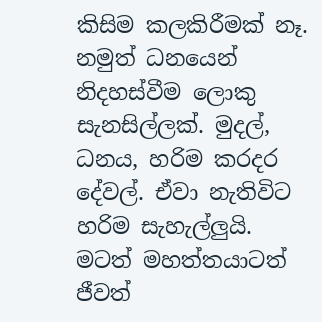කිසිම කලකිරීමක්‌ නෑ. නමුත් ධනයෙන් නිදහස්‌වීම ලොකු සැනසිල්ලක්‌. මුදල්, ධනය, හරිම කරදර දේවල්. ඒවා නැතිවිට හරිම සැහැල්ලුයි. මටත් මහත්තයාටත් ජීවත්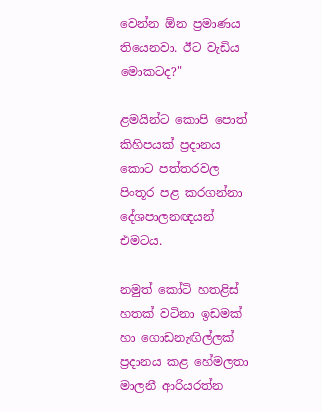වෙන්න ඕන ප්‍රමාණය තියෙනවා. ඊට වැඩිය මොකටද?"

ළමයින්ට කොපි පොත් කිහිපයක්‌ ප්‍රදානය කොට පත්තරවල පිංතූර පළ කරගන්නා දේශපාලනඥයන් එමටය.

නමුත් කෝටි හතළිස්‌ හතක්‌ වටිනා ඉඩමක්‌ හා ගොඩනැඟිල්ලක්‌ ප්‍රදානය කළ හේමලතා මාලනී ආරියරත්න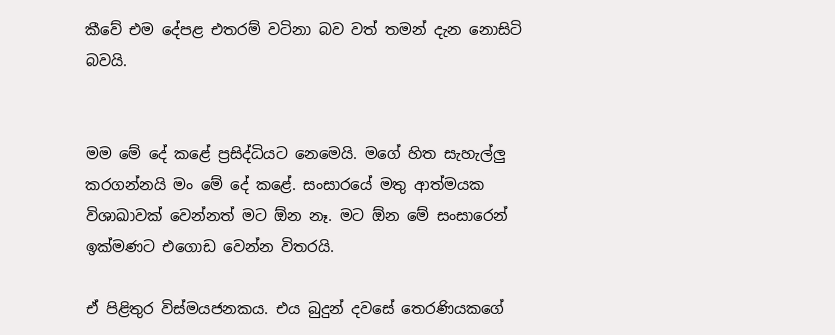කීවේ එම දේපළ එතරම් වටිනා බව වත් තමන් දැන නොසිටි බවයි.


මම මේ දේ කළේ ප්‍රසිද්ධියට නෙමෙයි. මගේ හිත සැහැල්ලු කරගන්නයි මං මේ දේ කළේ. සංසාරයේ මතු ආත්මයක විශාඛාවක්‌ වෙන්නත් මට ඕන නෑ. මට ඕන මේ සංසාරෙන් ඉක්‌මණට එගොඩ වෙන්න විතරයි.

ඒ පිළිතුර විස්‌මයජනකය. එය බුදුන් දවසේ තෙරණියකගේ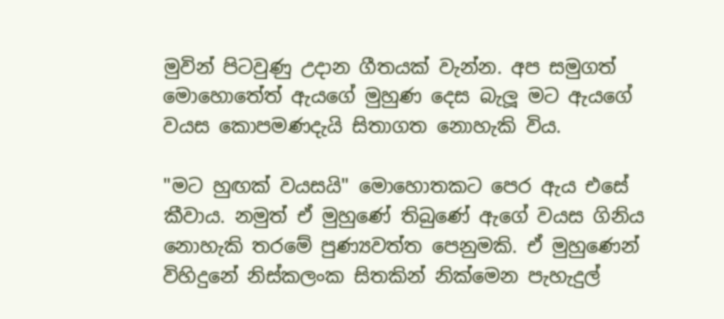මුවින් පිටවුණු උදාන ගීතයක්‌ වැන්න. අප සමුගත් මොහොතේත් ඇයගේ මුහුණ දෙස බැලූ මට ඇයගේ වයස කොපමණදැයි සිතාගත නොහැකි විය.

"මට හුඟක්‌ වයසයි" මොහොතකට පෙර ඇය එසේ කීවාය. නමුත් ඒ මුහුණේ තිබුණේ ඇගේ වයස ගිනිය නොහැකි තරමේ පුණ්‍යවත්ත පෙනුමකි. ඒ මුහුණෙන් විහිදුනේ නිස්‌කලංක සිතකින් නික්‌මෙන පැහැදුල්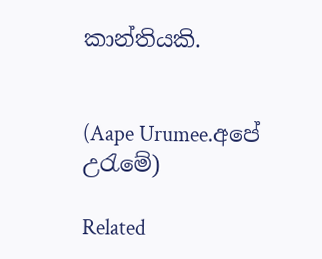කාන්තියකි.


(Aape Urumee.අපේ උරැමේ)

Related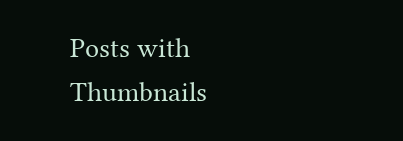Posts with Thumbnails